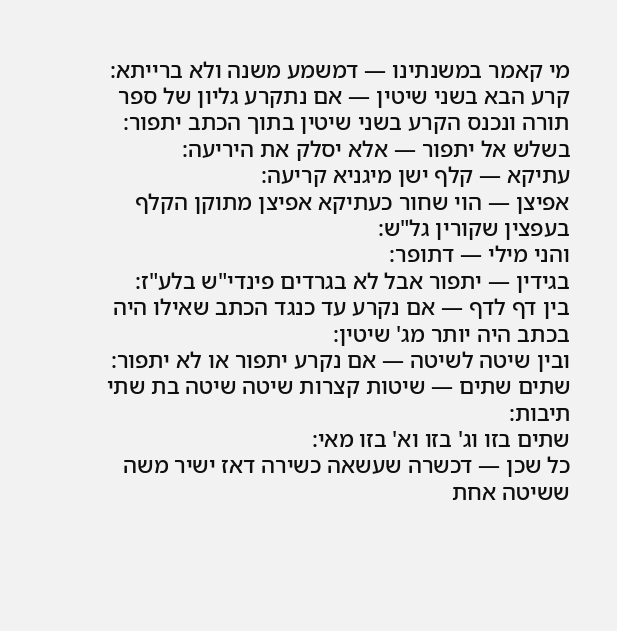מי קאמר במשנתינו — דמשמע משנה ולא ברייתא:
קרע הבא בשני שיטין — אם נתקרע גליון של ספר תורה ונכנס הקרע בשני שיטין בתוך הכתב יתפור:
בשלש אל יתפור — אלא יסלק את היריעה:
עתיקא — קלף ישן מיגניא קריעה:
אפיצן — הוי שחור כעתיקא אפיצן מתוקן הקלף בעפצין שקורין גל"ש:
והני מילי — דתופר:
בגידין — יתפור אבל לא בגרדים פינדי"ש בלע"ז:
בין דף לדף — אם נקרע עד כנגד הכתב שאילו היה בכתב היה יותר מג' שיטין:
ובין שיטה לשיטה — אם נקרע יתפור או לא יתפור:
שתים שתים — שיטות קצרות שיטה שיטה בת שתי תיבות:
שתים בזו וג' בזו וא' בזו מאי:
כל שכן — דכשרה שעשאה כשירה דאז ישיר משה ששיטה אחת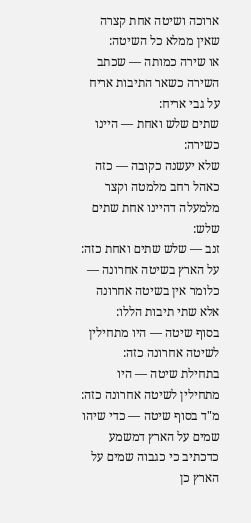ארוכה ושיטה אחת קצרה שאין ממלא כל השיטה:
או שירה כמותה — שכתב השירה כשאר התיבות אריח על גבי אריח:
שתים שלש ואחת — היינו כשירה:
שלא יעשנה כקובה — כזה כאהל רחב מלמטה וקצר מלמעלה דהיינו אחת שתים שלש:
זנב — שלש שתים ואחת כזה:
על הארץ בשיטה אחרונה — כלומר אין בשיטה אחרונה אלא שתי תיבות הללו:
בסוף שיטה — היו מתחילין לשיטה אחרונה כזה:
בתחילת שיטה — היו מתחילין לשיטה אחרונה כזה:
מ"ד בסוף שיטה — כדי שיהו שמים על הארץ דמשמע כדכתיב כי כגבוה שמים על הארץ כן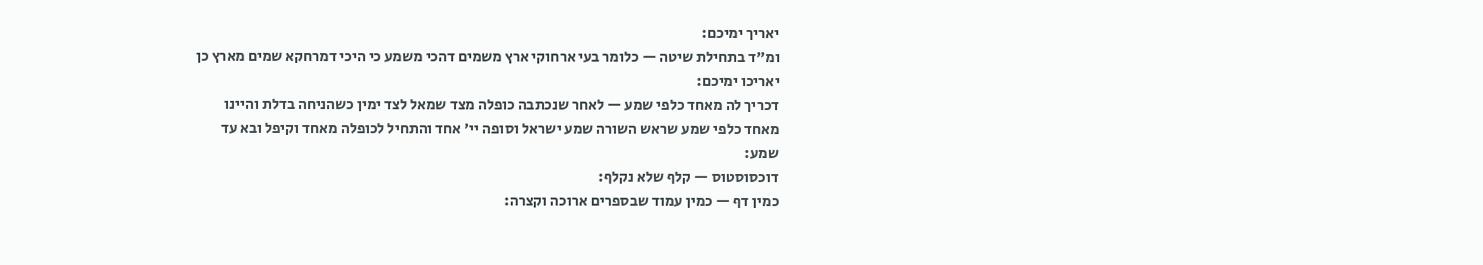יאריך ימיכם:
ומ"ד בתחילת שיטה — כלומר בעי ארחוקי ארץ משמים דהכי משמע כי היכי דמרחקא שמים מארץ כן יאריכו ימיכם:
דכריך לה מאחד כלפי שמע — לאחר שנכתבה כופלה מצד שמאל לצד ימין כשהניחה בדלת והיינו מאחד כלפי שמע שראש השורה שמע ישראל וסופה יי' אחד והתחיל לכופלה מאחד וקיפל ובא עד שמע:
דוכסוסטוס — קלף שלא נקלף:
כמין דף — כמין עמוד שבספרים ארוכה וקצרה: